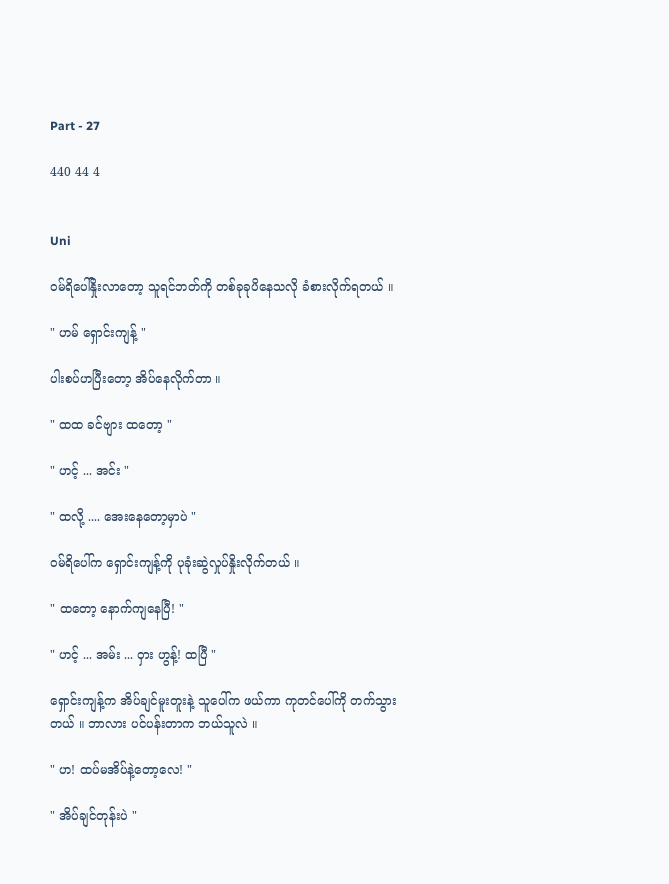Part - 27

440 44 4


Uni

ဝမ်ရိပေါ်နှိုးလာတော့ သူရင်ဘတ်ကို တစ်ခုခုပိနေသလို ခံစားလိုက်ရတယ် ။

" ဟမ် ရှောင်းကျန့် "

ပါးစပ်ဟပြီးတော့ အိပ်နေလိုက်တာ ။

" ထထ ခင်ဗျား ထတော့ "

" ဟင့် ... အင်း "

" ထလို့ .... အေးနေတော့မှာပဲ "

ဝမ်ရိပေါ်က ရှောင်းကျန့်ကို ပုခုံးဆွဲလှုပ်နှိုးလိုက်တယ် ။

" ထတော့ နောက်ကျနေပြီ! "

" ဟင့် ... အမ်း ... ဝှား ဟွန့်! ထပြီ "

ရှောင်းကျန့်က အိပ်ချင်မူးတူးနဲ့ သူပေါ်က ဖယ်ကာ ကုတင်ပေါ်ကို တက်သွားတယ် ။ ဘာလား ပင်ပန်းတာက ဘယ်သူလဲ ။

" ဟ! ထပ်မအိပ်နဲ့တော့လေ! "

" အိပ်ချင်တုန်းပဲ "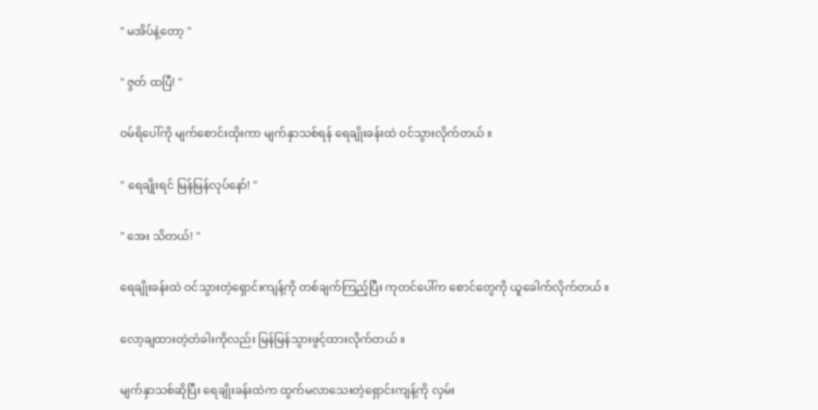" မအိပ်နဲ့တော့ "

" ဇွတ် ထပြီ! "

ဝမ်ရိပေါ်ကို မျက်စောင်းထိုးကာ မျက်နှာသစ်ရန် ရေချိုးခန်းထဲ ဝင်သွားလိုက်တယ် ။

" ရေချိုးရင် မြန်မြန်လုပ်နော်! "

" အေး သိတယ်! "

ရေချိုးခန်းထဲ ဝင်သွားတဲ့ရှောင်းကျန့်ကို တစ်ချက်ကြည့်ပြီး ကုတင်ပေါ်က စောင်တွေကို ယူခေါက်လိုက်တယ် ။

လော့ချထားတဲ့တံခါးကိုလည်း မြန်မြန်သွားဖွင့်ထားလိုက်တယ် ။

မျက်နှာသစ်ဆိုပြီး ရေချိုးခန်းထဲက ထွက်မလာသေးတဲ့ရှောင်းကျန့်ကို လှမ်း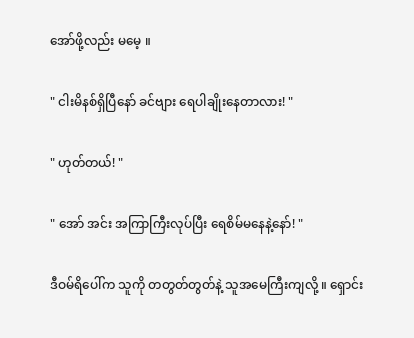အော်ဖို့လည်း မမေ့ ။

" ငါးမိနစ်ရှိပြီနော် ခင်ဗျား ရေပါချိုးနေတာလား! "

" ဟုတ်တယ်! "

" အော် အင်း အကြာကြီးလုပ်ပြီး ရေစိမ်မနေနဲ့နော်! "

ဒီဝမ်ရိပေါ်က သူကို တတွတ်တွတ်နဲ့ သူအမေကြီးကျလို့ ။ ရှောင်း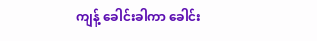ကျန့် ခေါင်းခါကာ ခေါင်း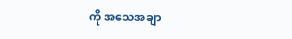ကို အသေအချာ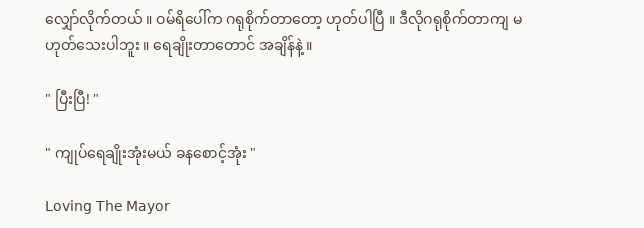လျှော်လိုက်တယ် ။ ဝမ်ရိပေါ်က ဂရုစိုက်တာတော့ ဟုတ်ပါပြီ ။ ဒီလိုဂရုစိုက်တာကျ မဟုတ်သေးပါဘူး ။ ရေချိုးတာတောင် အချိန်နဲ့ ။

" ပြီးပြီ! "

" ကျုပ်ရေချိုးအုံးမယ် ခနစောင့်အုံး "

𝖫𝗈𝗏𝗂𝗇𝗀 𝖳𝗁𝖾 𝖬𝖺𝗒𝗈𝗋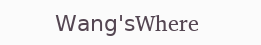𝖶𝖺𝗇𝗀'𝗌Where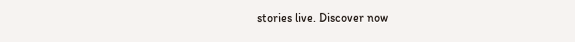stories live. Discover now